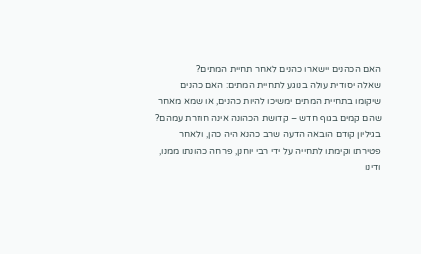האם הכהנים יישארו כהנים לאחר תחיית המתים?
שאלה יסודית עולה בנוגע לתחיית המתים: האם כהנים שיקומו בתחיית המתים ימשיכו להיות כהנים, או שמא מאחר שהם קמים בגוף חדש – קדושת הכהונה אינה חוזרת עמהם?
בגיליון קודם הובאה הדעה שרב כהנא היה כהן, ולאחר פטירתו וקימתו לתחייה על ידי רבי יוחנן, פרחה כהונתו ממנו, ודינו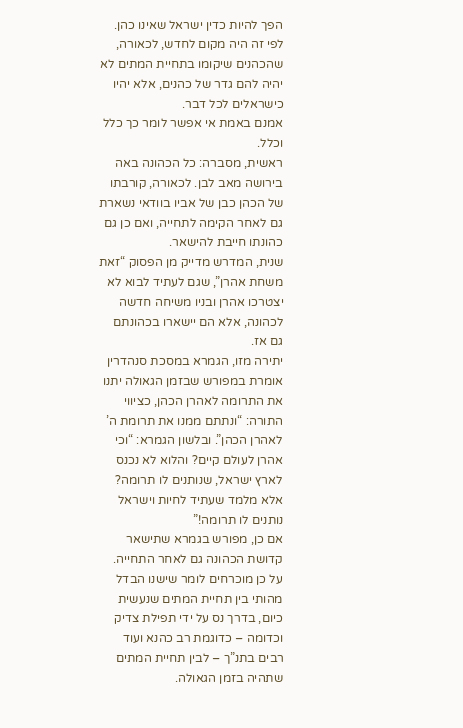הפך להיות כדין ישראל שאינו כהן. לפי זה היה מקום לחדש, לכאורה, שהכהנים שיקומו בתחיית המתים לא יהיה להם גדר של כהנים, אלא יהיו כישראלים לכל דבר.
אמנם באמת אי אפשר לומר כך כלל וכלל.
ראשית, מסברה: כל הכהונה באה בירושה מאב לבן. לכאורה, קורבתו של הכהן כבן של אביו בוודאי נשארת גם לאחר הקימה לתחייה, ואם כן גם כהונתו חייבת להישאר.
שנית, המדרש מדייק מן הפסוק “זאת משחת אהרן”, שגם לעתיד לבוא לא יצטרכו אהרן ובניו משיחה חדשה לכהונה, אלא הם יישארו בכהונתם גם אז.
יתירה מזו, הגמרא במסכת סנהדרין אומרת במפורש שבזמן הגאולה יתנו את התרומה לאהרן הכהן, כציווי התורה: “ונתתם ממנו את תרומת ה’ לאהרן הכהן”. ובלשון הגמרא: “וכי אהרן לעולם קיים? והלוא לא נכנס לארץ ישראל, שנותנים לו תרומה? אלא מלמד שעתיד לחיות וישראל נותנים לו תרומה!”
אם כן, מפורש בגמרא שתישאר קדושת הכהונה גם לאחר התחייה.
על כן מוכרחים לומר שישנו הבדל מהותי בין תחיית המתים שנעשית כיום, בדרך נס על ידי תפילת צדיק וכדומה – כדוגמת רב כהנא ועוד רבים בתנ”ך – לבין תחיית המתים שתהיה בזמן הגאולה.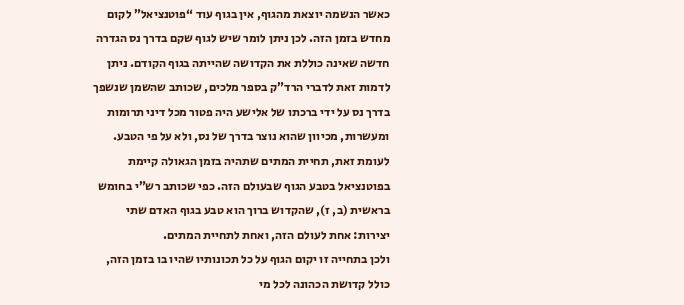כאשר הנשמה יוצאת מהגוף, אין בגוף עוד “פוטנציאל” לקום מחדש בזמן הזה. לכן ניתן לומר שיש לגוף שקם בדרך נס הגדרה חדשה שאינה כוללת את הקדושה שהייתה בגוף הקודם. ניתן לדמות זאת לדברי הרד”ק בספר מלכים, שכותב שהשמן שנשפך בדרך נס על ידי ברכתו של אלישע היה פטור מכל דיני תרומות ומעשרות, מכיוון שהוא נוצר בדרך של נס, ולא על פי הטבע.
לעומת זאת, תחיית המתים שתהיה בזמן הגאולה קיימת בפוטנציאל בטבע הגוף שבעולם הזה. כפי שכותב רש”י בחומש בראשית (ב, ז), שהקדוש ברוך הוא טבע בגוף האדם שתי יצירות: אחת לעולם הזה, ואחת לתחיית המתים.
ולכן בתחייה זו יקום הגוף על כל תכונותיו שהיו בו בזמן הזה, כולל קדושת הכהונה לכל מי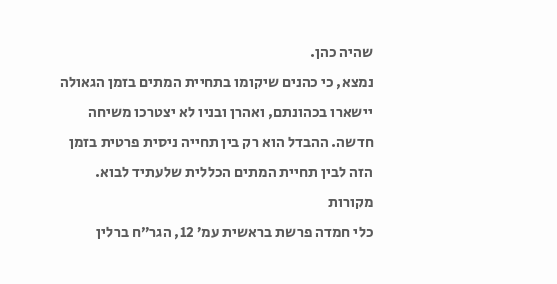שהיה כהן.
נמצא, כי כהנים שיקומו בתחיית המתים בזמן הגאולה יישארו בכהונתם, ואהרן ובניו לא יצטרכו משיחה חדשה. ההבדל הוא רק בין תחייה ניסית פרטית בזמן הזה לבין תחיית המתים הכללית שלעתיד לבוא.
מקורות
כלי חמדה פרשת בראשית עמ’ 12, הגר”ח ברלין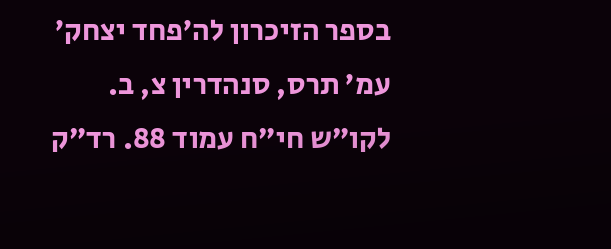בספר הזיכרון לה’פחד יצחק’ עמ’ תרס, סנהדרין צ, ב. לקו”ש חי”ח עמוד 88. רד”ק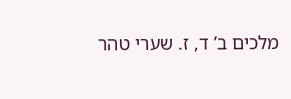מלכים ב’ ד, ז. שערי טהר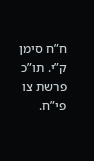ח”ח סימן ק”י. תו”כ פרשת צו פי”ח.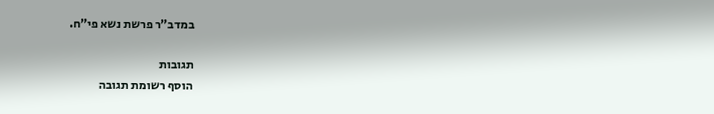במדב”ר פרשת נשא פי”ח.

תגובות
הוסף רשומת תגובה